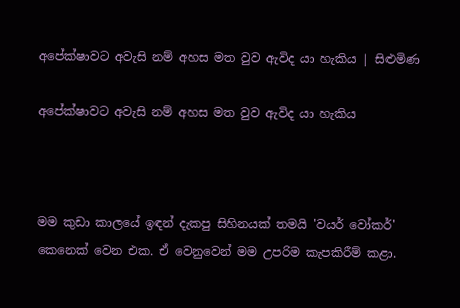අපේක්ෂාවට අවැසි නම් අහස මත වුව ඇවිද යා හැකිය | සිළුමිණ

අපේක්ෂාවට අවැසි නම් අහස මත වුව ඇවිද යා හැකිය



මම කුඩා කාලයේ ඉඳන් දැකපු සිහිනයක් තමයි 'වයර් වෝකර්' කෙනෙක් වෙන එක. ඒ වෙනුවෙන් මම උපරිම කැපකිරීම් කළා.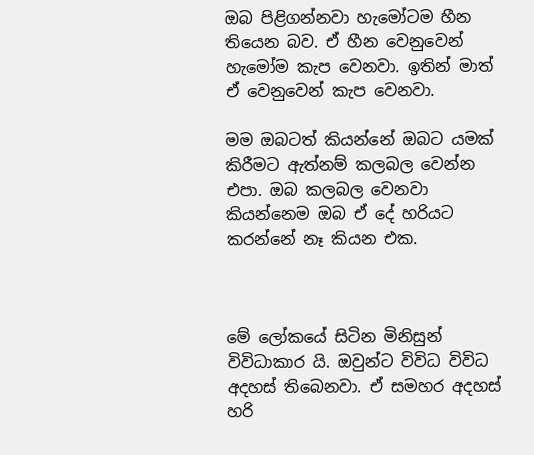ඔබ පිළිගන්නවා හැමෝටම හීන තියෙන බව. ඒ හීන වෙනුවෙන් හැමෝම කැප වෙනවා. ඉතින් මාත් ඒ වෙනුවෙන් කැප වෙනවා.

මම ඔබටත් කියන්නේ ඔබට යමක් කිරීමට ඇත්නම් කලබල වෙන්න එපා. ඔබ කලබල වෙනවා කියන්නෙම ඔබ ඒ දේ හරියට කරන්නේ නෑ කියන එක.



මේ ලෝකයේ සිටින මිනිසුන් විවිධාකාර යි. ඔවුන්ට විවිධ විවිධ අදහස් තිබෙනවා. ඒ සමහර අදහස් හරි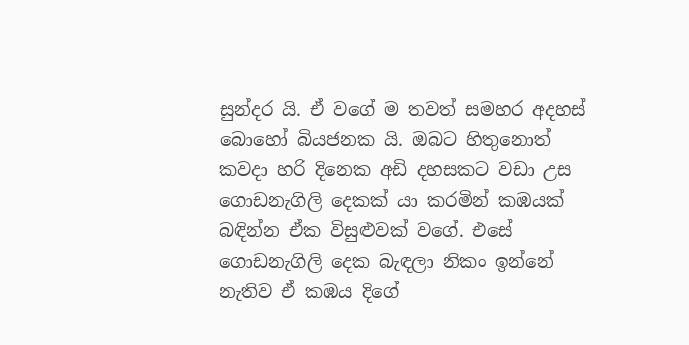සුන්දර යි. ඒ වගේ ම තවත් සමහර අදහස් බොහෝ බියජනක යි. ඔබට හිතුනොත් කවදා හරි දිනෙක අඩි දහසකට වඩා උස ගොඩනැගිලි දෙකක් යා කරමින් කඹයක් බඳින්න ඒක විසුළුවක් වගේ. එසේ ගොඩනැගිලි දෙක බැඳලා නිකං ඉන්නේ නැතිව ඒ කඹය දිගේ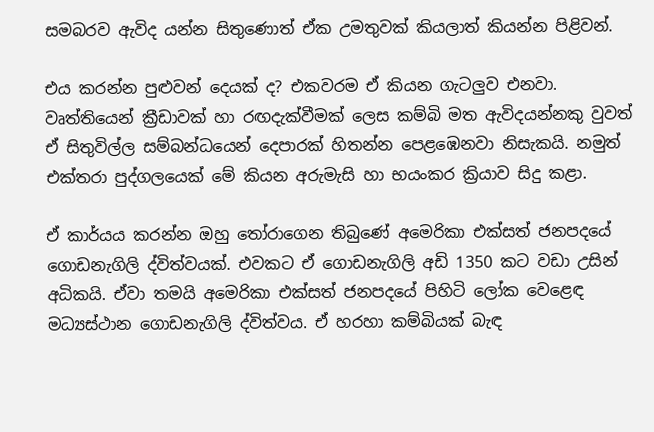සමබරව ඇවිද යන්න සිතුණොත් ඒක උමතුවක් කියලාත් කියන්න පිළිවන්.

එය කරන්න පුළුවන් දෙයක් ද? එකවරම ඒ කියන ගැටලුව එනවා. වෘත්තියෙන් ක්‍රීඩාවක් හා රඟදැක්වීමක් ලෙස කම්බි මත ඇවිදයන්නකු වුවත් ඒ සිතුවිල්ල සම්බන්ධයෙන් දෙපාරක් හිතන්න පෙළඹෙනවා නිසැකයි. නමුත් එක්තරා පුද්ගලයෙක් මේ කියන අරුමැසි හා භයංකර ක්‍රියාව සිදු කළා.

ඒ කාර්යය කරන්න ඔහු තෝරාගෙන තිබුණේ අමෙරිකා එක්සත් ජනපදයේ ගොඩනැගිලි ද්විත්වයක්. එවකට ඒ ගොඩනැගිලි අඩි 1350 කට වඩා උසින් අධිකයි. ඒවා තමයි අමෙරිකා එක්සත් ජනපදයේ පිහිටි ලෝක වෙළෙඳ මධ්‍යස්ථාන ගොඩනැගිලි ද්විත්වය. ඒ හරහා කම්බියක් බැඳ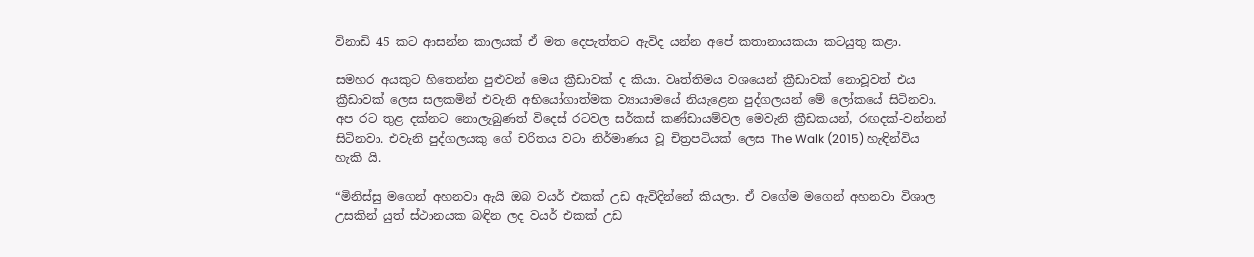විනාඩි 45 කට ආසන්න කාලයක් ඒ මත දෙපැත්තට ඇවිද යන්න අපේ කතානායකයා කටයුතු කළා.

සමහර අයකුට හිතෙන්න පුළුවන් මෙය ක්‍රීඩාවක් ද කියා. වෘත්තිමය වශයෙන් ක්‍රීඩාවක් නොවූවත් එය ක්‍රීඩාවක් ලෙස සලකමින් එවැනි අභියෝගාත්මක ව්‍යායාමයේ නියැළෙන පුද්ගලයන් මේ ලෝකයේ සිටිනවා. අප රට තුළ දක්නට නොලැබුණත් විදෙස් රටවල සර්කස් කණ්ඩායම්වල මෙවැනි ක්‍රීඩකයන්, රඟදක්-වන්නන් සිටිනවා. එවැනි පුද්ගලයකු ගේ චරිතය වටා නිර්මාණය වූ චිත්‍රපටියක් ලෙස The Walk (2015) හැඳින්විය හැකි යි.

“මිනිස්සු මගෙන් අහනවා ඇයි ඔබ වයර් එකක් උඩ ඇවිදින්නේ කියලා. ඒ වගේම මගෙන් අහනවා විශාල උසකින් යුත් ස්ථානයක බඳින ලද වයර් එකක් උඩ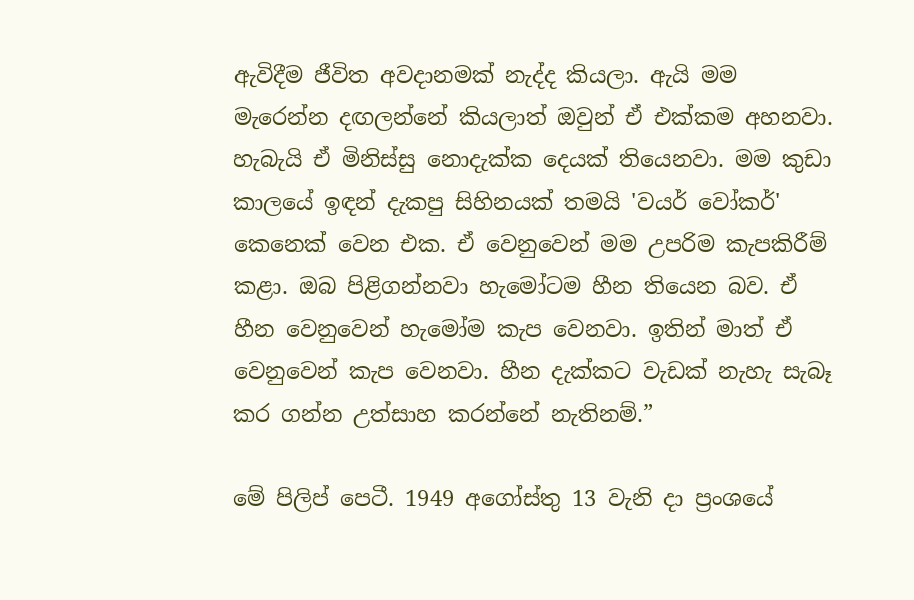ඇවිදීම ජීවිත අවදානමක් නැද්ද කියලා. ඇයි මම මැරෙන්න දඟලන්නේ කියලාත් ඔවුන් ඒ එක්කම අහනවා. හැබැයි ඒ මිනිස්සු නොදැක්ක දෙයක් තියෙනවා. මම කුඩා කාලයේ ඉඳන් දැකපු සිහිනයක් තමයි 'වයර් වෝකර්' කෙනෙක් වෙන එක. ඒ වෙනුවෙන් මම උපරිම කැපකිරීම් කළා. ඔබ පිළිගන්නවා හැමෝටම හීන තියෙන බව. ඒ හීන වෙනුවෙන් හැමෝම කැප වෙනවා. ඉතින් මාත් ඒ වෙනුවෙන් කැප වෙනවා. හීන දැක්කට වැඩක් නැහැ සැබෑ කර ගන්න උත්සාහ කරන්නේ නැතිනම්.”

මේ පිලිප් පෙටී. 1949 අගෝස්තු 13 වැනි දා ප්‍රංශයේ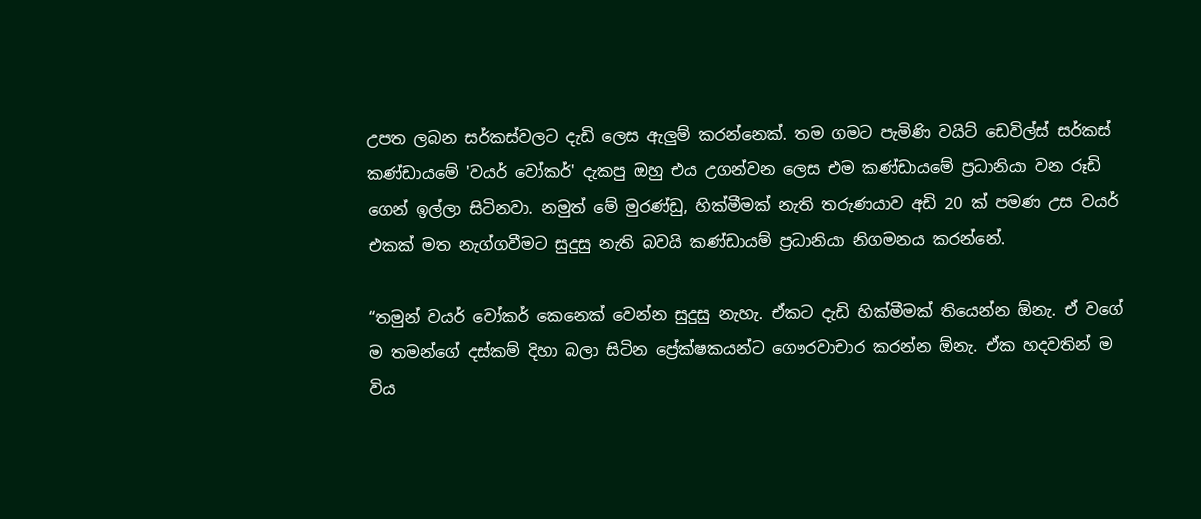උපත ලබන සර්කස්වලට දැඩි ලෙස ඇලුම් කරන්නෙක්. තම ගමට පැමිණි වයිට් ඩෙවිල්ස් සර්කස් කණ්ඩායමේ 'වයර් වෝකර්' දැකපු ඔහු එය උගන්වන ලෙස එම කණ්ඩායමේ ප්‍රධානියා වන රූඩි ගෙන් ඉල්ලා සිටිනවා. නමුත් මේ මුරණ්ඩු, හික්මීමක් නැති තරුණයාව අඩි 20 ක් පමණ උස වයර් එකක් මත නැග්ගවීමට සුදුසු නැති බවයි කණ්ඩායම් ප්‍රධානියා නිගමනය කරන්නේ.

“තමුන් වයර් වෝකර් කෙනෙක් වෙන්න සුදුසු නැහැ. ඒකට දැඩි හික්මීමක් තියෙන්න ඕනැ. ඒ වගේ ම තමන්ගේ දස්කම් දිහා බලා සිටින ප්‍රේක්ෂකයන්ට ගෞරවාචාර කරන්න ඕනැ. ඒක හදවතින් ම විය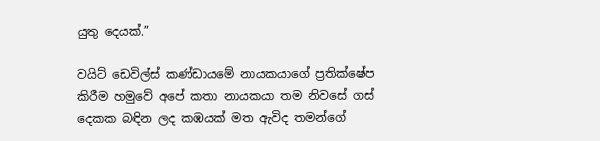යුතු දෙයක්.”

වයිට් ඩෙවිල්ස් කණ්ඩායමේ නායකයාගේ ප්‍රතික්ෂේප කිරීම හමුවේ අපේ කතා නායකයා තම නිවසේ ගස් දෙකක බඳින ලද කඹයක් මත ඇවිද තමන්ගේ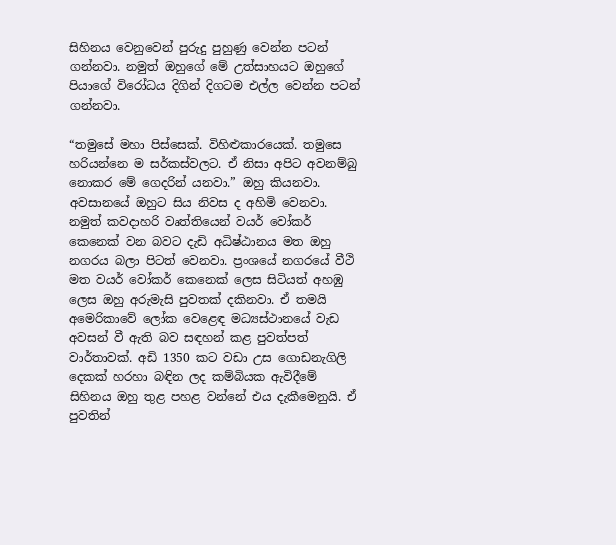සිහිනය වෙනුවෙන් පුරුදු පුහුණු වෙන්න පටන් ගන්නවා. නමුත් ඔහුගේ මේ උත්සාහයට ඔහුගේ පියාගේ විරෝධය දිගින් දිගටම එල්ල වෙන්න පටන් ගන්නවා.

“තමුසේ මහා පිස්සෙක්. විහිළුකාරයෙක්. තමුසෙ හරියන්නෙ ම සර්කස්වලට. ඒ නිසා අපිට අවනම්බු නොකර මේ ගෙදරින් යනවා.” ඔහු කියනවා. අවසානයේ ඔහුට සිය නිවස ද අහිමි වෙනවා. නමුත් කවදාහරි වෘත්තියෙන් වයර් වෝකර් කෙනෙක් වන බවට දැඩි අධිෂ්ඨානය මත ඔහු නගරය බලා පිටත් වෙනවා. ප්‍රංශයේ නගරයේ වීථි මත වයර් වෝකර් කෙනෙක් ලෙස සිටියත් අහඹු ලෙස ඔහු අරුමැසි පුවතක් දකිනවා. ඒ තමයි අමෙරිකාවේ ලෝක වෙළෙඳ මධ්‍යස්ථානයේ වැඩ අවසන් වී ඇති බව සඳහන් කළ පුවත්පත් වාර්තාවක්. අඩි 1350 කට වඩා උස ගොඩනැගිලි දෙකක් හරහා බඳින ලද කම්බියක ඇවිදීමේ සිහිනය ඔහු තුළ පහළ වන්නේ එය දැකීමෙනුයි. ඒ පුවතින්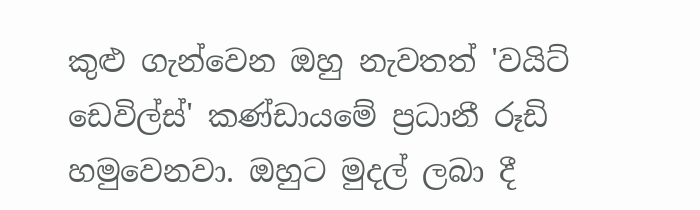කුළු ගැන්වෙන ඔහු නැවතත් 'වයිට් ඩෙවිල්ස්' කණ්ඩායමේ ප්‍රධානී රූඩි හමුවෙනවා. ඔහුට මුදල් ලබා දී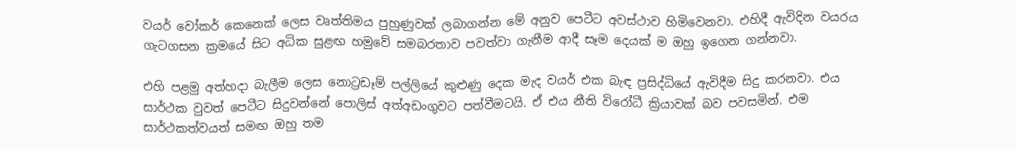වයර් වෝකර් කෙනෙක් ලෙස වෘත්තිමය පුහුණුවක් ලබාගන්න මේ අනුව පෙටීට අවස්ථාව හිමිවෙනවා. එහිදී ඇවිදින වයරය ගැටගසන ක්‍රමයේ සිට අධික සුළඟ හමුවේ සමබරතාව පවත්වා ගැනීම ආදී සෑම දෙයක් ම ඔහු ඉගෙන ගන්නවා.

එහි පළමු අත්හදා බැලීම ලෙස නොට්‍රඩෑම් පල්ලියේ කුළුණු දෙක මැද වයර් එක බැඳ ප්‍රසිද්ධියේ ඇවිදීම සිදු කරනවා. එය සාර්ථක වුවත් පෙටීට සිදුවන්නේ පොලිස් අත්අඩංගුවට පත්වීමටයි. ඒ එය නීති විරෝධී ක්‍රියාවක් බව පවසමින්. එම සාර්ථකත්වයත් සමඟ ඔහු තම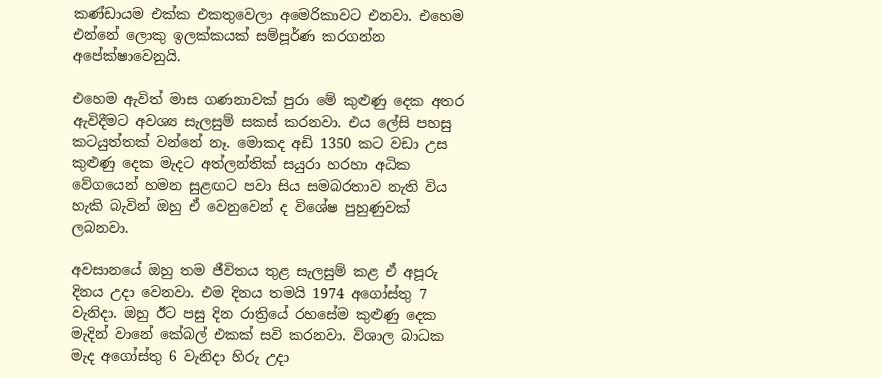කණ්ඩායම එක්ක එකතුවෙලා අමෙරිකාවට එනවා. එහෙම එන්නේ ලොකු ඉලක්කයක් සම්පූර්ණ කරගන්න අපේක්ෂාවෙනුයි.

එහෙම ඇවිත් මාස ගණනාවක් පුරා මේ කුළුණු දෙක අතර ඇවිදීමට අවශ්‍ය සැලසුම් සකස් කරනවා. එය ලේසි පහසු කටයුත්තක් වන්නේ නෑ. මොකද අඩි 1350 කට වඩා උස කුළුණු දෙක මැදට අත්ලන්තික් සයුරා හරහා අධික වේගයෙන් හමන සුළඟට පවා සිය සමබරතාව නැති විය හැකි බැවින් ඔහු ඒ වෙනුවෙන් ද විශේෂ පුහුණුවක් ලබනවා.

අවසානයේ ඔහු තම ජීවිතය තුළ සැලසුම් කළ ඒ අපූරු දිනය උදා වෙනවා. එම දිනය තමයි 1974 අගෝස්තු 7 වැනිදා. ඔහු ඊට පසු දින රාත්‍රියේ රහසේම කුළුණු දෙක මැදින් වානේ කේබල් එකක් සවි කරනවා. විශාල බාධක මැද අගෝස්තු 6 වැනිදා හිරු උදා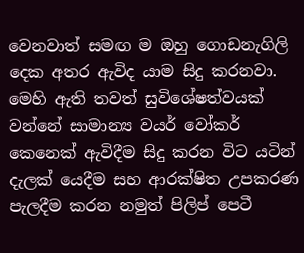වෙනවාත් සමඟ ම ඔහු ගොඩනැගිලි දෙක අතර ඇවිද යාම සිදු කරනවා. මෙහි ඇති තවත් සුවිශේෂත්වයක් වන්නේ සාමාන්‍ය වයර් වෝකර් කෙනෙක් ඇවිදීම සිදු කරන විට යටින් දැලක් යෙදීම සහ ආරක්ෂිත උපකරණ පැලදීම කරන නමුත් පිලිප් පෙටී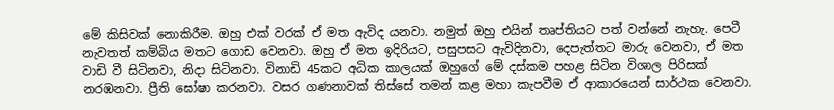මේ කිසිවක් නොකිරීම. ඔහු එක් වරක් ඒ මත ඇවිද යනවා. නමුත් ඔහු එයින් තෘප්තියට පත් වන්නේ නැහැ. පෙටී නැවතත් කම්බිය මතට ගොඩ වෙනවා. ඔහු ඒ මත ඉදිරියට, පසුපසට ඇවිදිනවා, දෙපැත්තට මාරු වෙනවා, ඒ මත වාඩි වී සිටිනවා, නිදා සිටිනවා. විනාඩි 45කට අධික කාලයක් ඔහුගේ මේ දස්කම පහළ සිටින විශාල පිරිසක් නරඹනවා. ප්‍රීති ඝෝෂා කරනවා. වසර ගණනාවක් තිස්සේ තමන් කළ මහා කැපවීම ඒ ආකාරයෙන් සාර්ථක වෙනවා.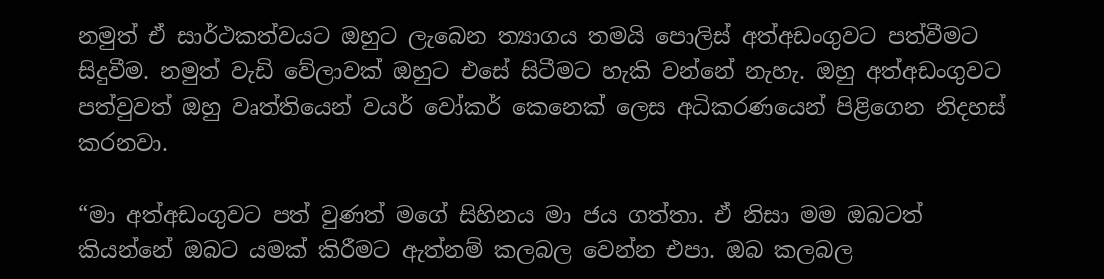නමුත් ඒ සාර්ථකත්වයට ඔහුට ලැබෙන ත්‍යාගය තමයි පොලිස් අත්අඩංගුවට පත්වීමට සිදුවීම. නමුත් වැඩි වේලාවක් ඔහුට එසේ සිටීමට හැකි වන්නේ නැහැ. ඔහු අත්අඩංගුවට පත්වුවත් ඔහු වෘත්තියෙන් වයර් වෝකර් කෙනෙක් ලෙස අධිකරණයෙන් පිළිගෙන නිදහස් කරනවා.

“මා අත්අඩංගුවට පත් වුණත් මගේ සිහිනය මා ජය ගත්තා. ඒ නිසා මම ඔබටත් කියන්නේ ඔබට යමක් කිරීමට ඇත්නම් කලබල වෙන්න එපා. ඔබ කලබල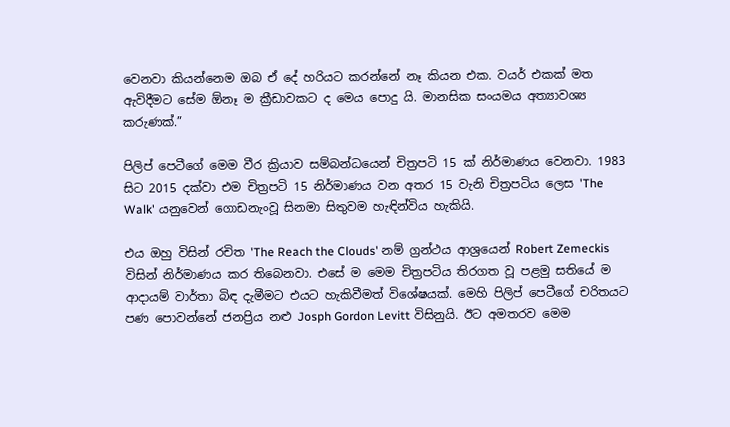වෙනවා කියන්නෙම ඔබ ඒ දේ හරියට කරන්නේ නෑ කියන එක. වයර් එකක් මත ඇවිදීමට සේම ඕනෑ ම ක්‍රීඩාවකට ද මෙය පොදු යි. මානසික සංයමය අත්‍යාවශ්‍ය කරුණක්.”

පිලිප් පෙටීගේ මෙම වීර ක්‍රියාව සම්බන්ධයෙන් චිත්‍රපටි 15 ක් නිර්මාණය වෙනවා. 1983 සිට 2015 දක්වා එම චිත්‍රපටි 15 නිර්මාණය වන අතර 15 වැනි චිත්‍රපටිය ලෙස 'The Walk' යනුවෙන් ගොඩනැංවූ සිනමා සිතුවම හැඳින්විය හැකියි.

එය ඔහු විසින් රචිත 'The Reach the Clouds' නම් ග්‍රන්ථය ආශ්‍රයෙන් Robert Zemeckis විසින් නිර්මාණය කර තිබෙනවා. එසේ ම මෙම චිත්‍රපටිය තිරගත වූ පළමු සතියේ ම ආදායම් වාර්තා බිඳ දැමීමට එයට හැකිවීමත් විශේෂයක්. මෙහි පිලිප් පෙටීගේ චරිතයට පණ පොවන්නේ ජනප්‍රිය නළු Josph Gordon Levitt විසිනුයි. ඊට අමතරව මෙම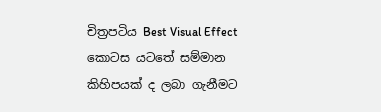චිත්‍රපටිය Best Visual Effect කොටස යටතේ සම්මාන කිහිපයක් ද ලබා ගැනීමට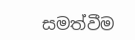සමත්වීම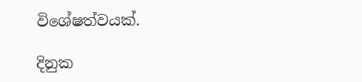විශේෂත්වයක්.

දිනුක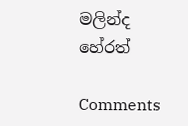මලින්ද හේරත්

Comments